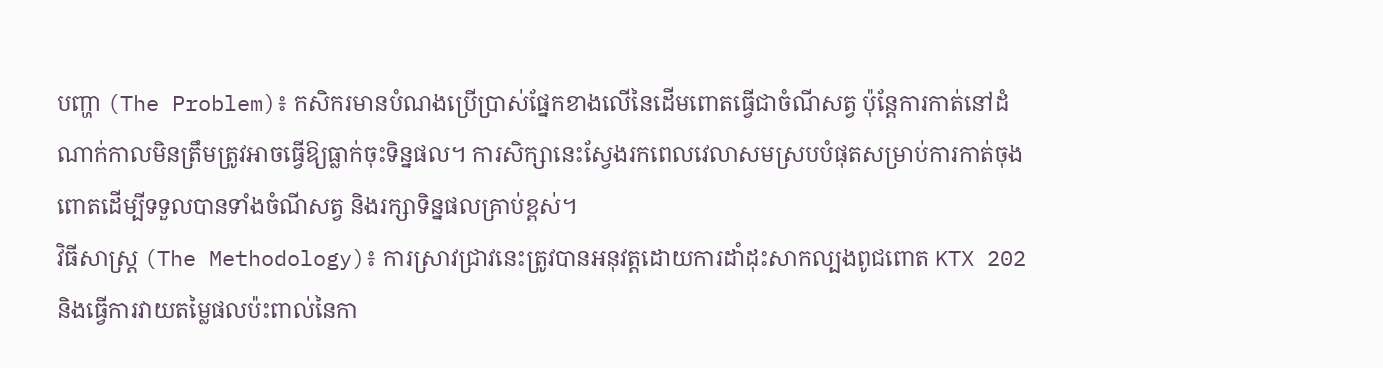បញ្ហា (The Problem)៖ កសិករមានបំណងប្រើប្រាស់ផ្នែកខាងលើនៃដើមពោតធ្វើជាចំណីសត្វ ប៉ុន្តែការកាត់នៅដំណាក់កាលមិនត្រឹមត្រូវអាចធ្វើឱ្យធ្លាក់ចុះទិន្នផល។ ការសិក្សានេះស្វែងរកពេលវេលាសមស្របបំផុតសម្រាប់ការកាត់ចុងពោតដើម្បីទទួលបានទាំងចំណីសត្វ និងរក្សាទិន្នផលគ្រាប់ខ្ពស់។
វិធីសាស្ត្រ (The Methodology)៖ ការស្រាវជ្រាវនេះត្រូវបានអនុវត្តដោយការដាំដុះសាកល្បងពូជពោត KTX 202 និងធ្វើការវាយតម្លៃផលប៉ះពាល់នៃកា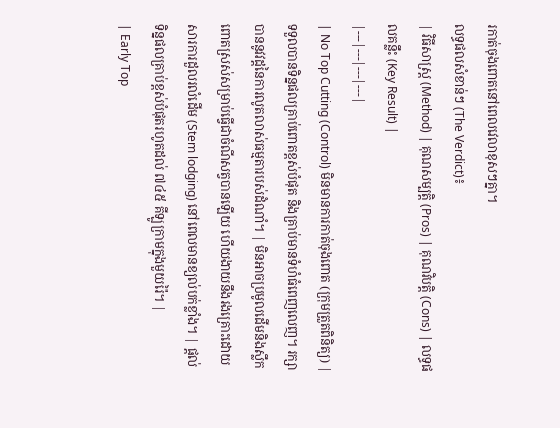រកាត់ចុងពោតនៅពេលវេលាខុសៗគ្នា។
លទ្ធផលសំខាន់ៗ (The Verdict)៖
| វិធីសាស្ត្រ (Method) | គុណសម្បត្តិ (Pros) | គុណវិបត្តិ (Cons) | លទ្ធផលគន្លឹះ (Key Result) |
|---|---|---|---|
| No Top Cutting (Control) មិនមានការកាត់ចុងពោត (ក្រុមត្រួតពិនិត្យ) |
ទទួលបានទិន្នផលគ្រាប់ពោតខ្ពស់បំផុត និងគ្រាប់មានទំហំធំពេញលេញ។ រក្សាបាននូវវដ្តនៃការលូតលាស់ធម្មតារបស់ដំណាំ។ | មិនអាចប្រមូលដើមនិងស្លឹកពោតស្រស់សម្រាប់ធ្វើជាចំណីសត្វបានឡើយ ហើយងាយនឹងរងគ្រោះដោយសារការដួលរលំដើម (Stem lodging) នៅពេលមានខ្យល់បក់ខ្លាំង។ | ផ្តល់ទិន្នផលគ្រាប់ខ្ពស់បំផុតរហូតដល់ ៧៤៥ គីឡូក្រាមក្នុងមួយរ៉ៃ។ |
| Early Top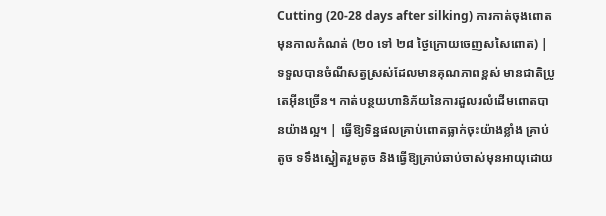Cutting (20-28 days after silking) ការកាត់ចុងពោតមុនកាលកំណត់ (២០ ទៅ ២៨ ថ្ងៃក្រោយចេញសសៃពោត) |
ទទួលបានចំណីសត្វស្រស់ដែលមានគុណភាពខ្ពស់ មានជាតិប្រូតេអ៊ីនច្រើន។ កាត់បន្ថយហានិភ័យនៃការដួលរលំដើមពោតបានយ៉ាងល្អ។ | ធ្វើឱ្យទិន្នផលគ្រាប់ពោតធ្លាក់ចុះយ៉ាងខ្លាំង គ្រាប់តូច ទទឹងស្នៀតរួមតូច និងធ្វើឱ្យគ្រាប់ឆាប់ចាស់មុនអាយុដោយ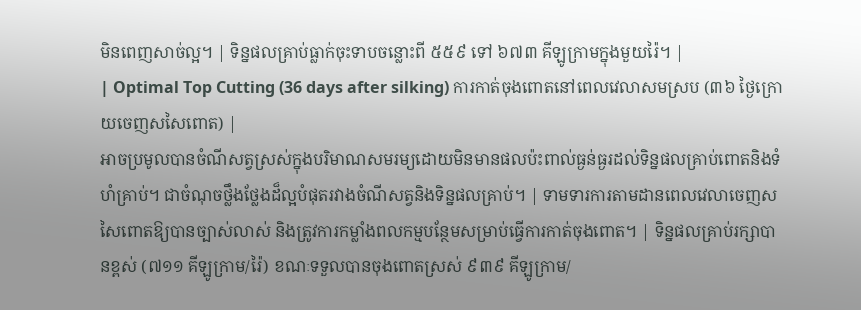មិនពេញសាច់ល្អ។ | ទិន្នផលគ្រាប់ធ្លាក់ចុះទាបចន្លោះពី ៥៥៩ ទៅ ៦៧៣ គីឡូក្រាមក្នុងមួយរ៉ៃ។ |
| Optimal Top Cutting (36 days after silking) ការកាត់ចុងពោតនៅពេលវេលាសមស្រប (៣៦ ថ្ងៃក្រោយចេញសសៃពោត) |
អាចប្រមូលបានចំណីសត្វស្រស់ក្នុងបរិមាណសមរម្យដោយមិនមានផលប៉ះពាល់ធ្ងន់ធ្ងរដល់ទិន្នផលគ្រាប់ពោតនិងទំហំគ្រាប់។ ជាចំណុចថ្លឹងថ្លែងដ៏ល្អបំផុតរវាងចំណីសត្វនិងទិន្នផលគ្រាប់។ | ទាមទារការតាមដានពេលវេលាចេញសសៃពោតឱ្យបានច្បាស់លាស់ និងត្រូវការកម្លាំងពលកម្មបន្ថែមសម្រាប់ធ្វើការកាត់ចុងពោត។ | ទិន្នផលគ្រាប់រក្សាបានខ្ពស់ (៧១១ គីឡូក្រាម/រ៉ៃ) ខណៈទទួលបានចុងពោតស្រស់ ៩៣៩ គីឡូក្រាម/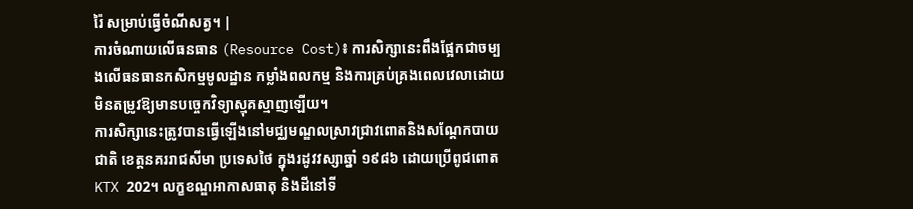រ៉ៃ សម្រាប់ធ្វើចំណីសត្វ។ |
ការចំណាយលើធនធាន (Resource Cost)៖ ការសិក្សានេះពឹងផ្អែកជាចម្បងលើធនធានកសិកម្មមូលដ្ឋាន កម្លាំងពលកម្ម និងការគ្រប់គ្រងពេលវេលាដោយមិនតម្រូវឱ្យមានបច្ចេកវិទ្យាស្មុគស្មាញឡើយ។
ការសិក្សានេះត្រូវបានធ្វើឡើងនៅមជ្ឈមណ្ឌលស្រាវជ្រាវពោតនិងសណ្តែកបាយជាតិ ខេត្តនគររាជសីមា ប្រទេសថៃ ក្នុងរដូវវស្សាឆ្នាំ ១៩៨៦ ដោយប្រើពូជពោត KTX 202។ លក្ខខណ្ឌអាកាសធាតុ និងដីនៅទី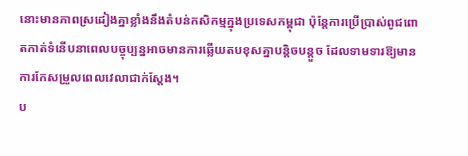នោះមានភាពស្រដៀងគ្នាខ្លាំងនឹងតំបន់កសិកម្មក្នុងប្រទេសកម្ពុជា ប៉ុន្តែការប្រើប្រាស់ពូជពោតកាត់ទំនើបនាពេលបច្ចុប្បន្នអាចមានការឆ្លើយតបខុសគ្នាបន្តិចបន្តួច ដែលទាមទារឱ្យមានការកែសម្រួលពេលវេលាជាក់ស្តែង។
ប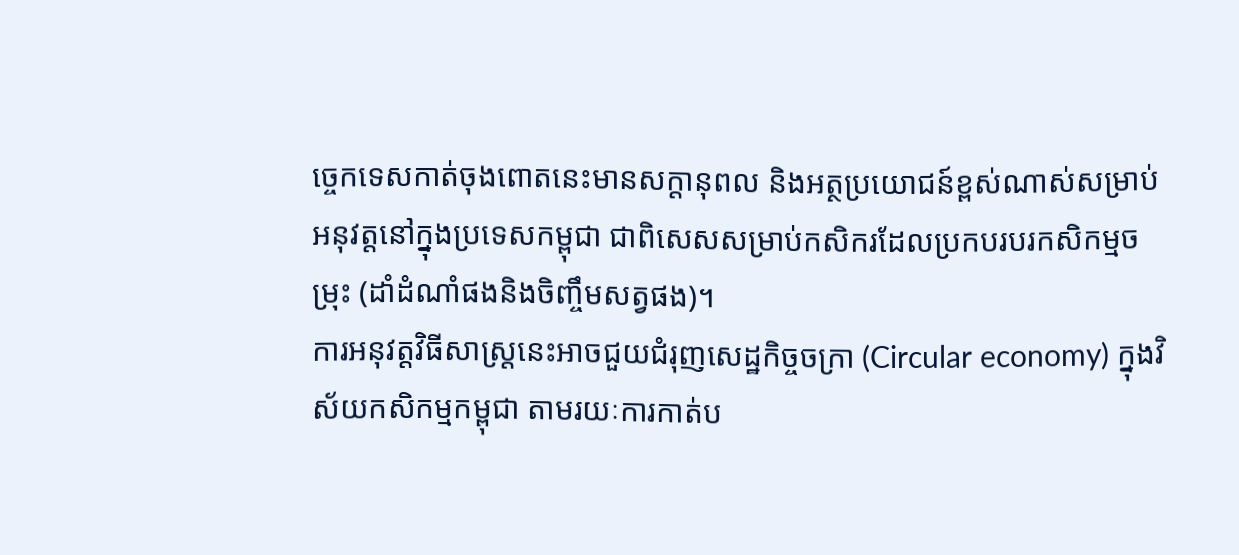ច្ចេកទេសកាត់ចុងពោតនេះមានសក្តានុពល និងអត្ថប្រយោជន៍ខ្ពស់ណាស់សម្រាប់អនុវត្តនៅក្នុងប្រទេសកម្ពុជា ជាពិសេសសម្រាប់កសិករដែលប្រកបរបរកសិកម្មចម្រុះ (ដាំដំណាំផងនិងចិញ្ចឹមសត្វផង)។
ការអនុវត្តវិធីសាស្ត្រនេះអាចជួយជំរុញសេដ្ឋកិច្ចចក្រា (Circular economy) ក្នុងវិស័យកសិកម្មកម្ពុជា តាមរយៈការកាត់ប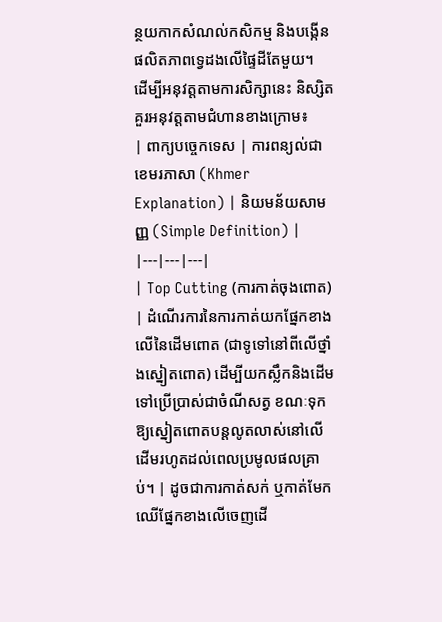ន្ថយកាកសំណល់កសិកម្ម និងបង្កើនផលិតភាពទ្វេដងលើផ្ទៃដីតែមួយ។
ដើម្បីអនុវត្តតាមការសិក្សានេះ និស្សិតគួរអនុវត្តតាមជំហានខាងក្រោម៖
| ពាក្យបច្ចេកទេស | ការពន្យល់ជាខេមរភាសា (Khmer Explanation) | និយមន័យសាមញ្ញ (Simple Definition) |
|---|---|---|
| Top Cutting (ការកាត់ចុងពោត) | ដំណើរការនៃការកាត់យកផ្នែកខាងលើនៃដើមពោត (ជាទូទៅនៅពីលើថ្នាំងស្នៀតពោត) ដើម្បីយកស្លឹកនិងដើមទៅប្រើប្រាស់ជាចំណីសត្វ ខណៈទុកឱ្យស្នៀតពោតបន្តលូតលាស់នៅលើដើមរហូតដល់ពេលប្រមូលផលគ្រាប់។ | ដូចជាការកាត់សក់ ឬកាត់មែកឈើផ្នែកខាងលើចេញដើ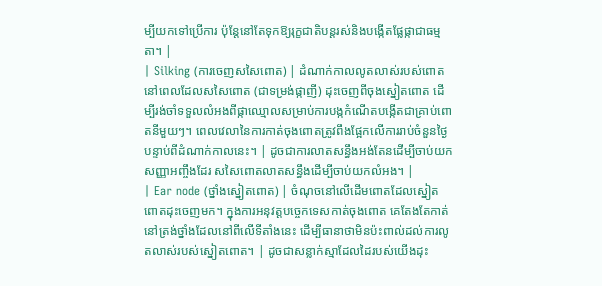ម្បីយកទៅប្រើការ ប៉ុន្តែនៅតែទុកឱ្យរុក្ខជាតិបន្តរស់និងបង្កើតផ្លែផ្កាជាធម្មតា។ |
| Silking (ការចេញសសៃពោត) | ដំណាក់កាលលូតលាស់របស់ពោតនៅពេលដែលសសៃពោត (ជាទម្រង់ផ្កាញី) ដុះចេញពីចុងស្នៀតពោត ដើម្បីរង់ចាំទទួលលំអងពីផ្កាឈ្មោលសម្រាប់ការបង្កកំណើតបង្កើតជាគ្រាប់ពោតនីមួយៗ។ ពេលវេលានៃការកាត់ចុងពោតត្រូវពឹងផ្អែកលើការរាប់ចំនួនថ្ងៃបន្ទាប់ពីដំណាក់កាលនេះ។ | ដូចជាការលាតសន្ធឹងអង់តែនដើម្បីចាប់យកសញ្ញាអញ្ចឹងដែរ សសៃពោតលាតសន្ធឹងដើម្បីចាប់យកលំអង។ |
| Ear node (ថ្នាំងស្នៀតពោត) | ចំណុចនៅលើដើមពោតដែលស្នៀតពោតដុះចេញមក។ ក្នុងការអនុវត្តបច្ចេកទេសកាត់ចុងពោត គេតែងតែកាត់នៅត្រង់ថ្នាំងដែលនៅពីលើទីតាំងនេះ ដើម្បីធានាថាមិនប៉ះពាល់ដល់ការលូតលាស់របស់ស្នៀតពោត។ | ដូចជាសន្លាក់ស្មាដែលដៃរបស់យើងដុះ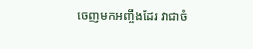ចេញមកអញ្ចឹងដែរ វាជាចំ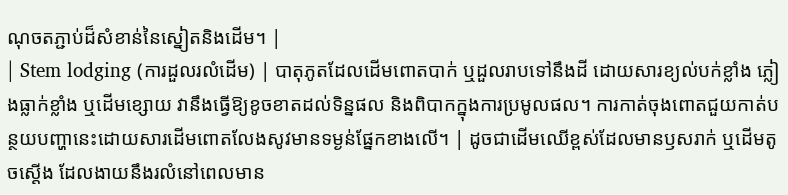ណុចតភ្ជាប់ដ៏សំខាន់នៃស្នៀតនិងដើម។ |
| Stem lodging (ការដួលរលំដើម) | បាតុភូតដែលដើមពោតបាក់ ឬដួលរាបទៅនឹងដី ដោយសារខ្យល់បក់ខ្លាំង ភ្លៀងធ្លាក់ខ្លាំង ឬដើមខ្សោយ វានឹងធ្វើឱ្យខូចខាតដល់ទិន្នផល និងពិបាកក្នុងការប្រមូលផល។ ការកាត់ចុងពោតជួយកាត់បន្ថយបញ្ហានេះដោយសារដើមពោតលែងសូវមានទម្ងន់ផ្នែកខាងលើ។ | ដូចជាដើមឈើខ្ពស់ដែលមានឫសរាក់ ឬដើមតូចស្តើង ដែលងាយនឹងរលំនៅពេលមាន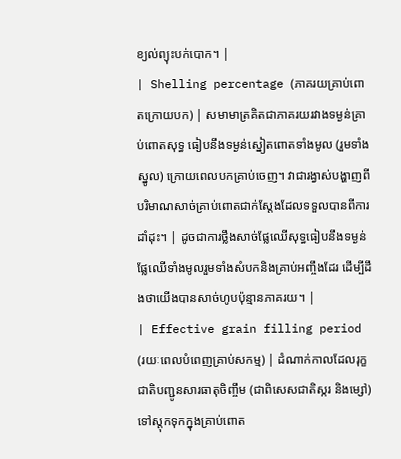ខ្យល់ព្យុះបក់បោក។ |
| Shelling percentage (ភាគរយគ្រាប់ពោតក្រោយបក) | សមាមាត្រគិតជាភាគរយរវាងទម្ងន់គ្រាប់ពោតសុទ្ធ ធៀបនឹងទម្ងន់ស្នៀតពោតទាំងមូល (រួមទាំងស្នូល) ក្រោយពេលបកគ្រាប់ចេញ។ វាជារង្វាស់បង្ហាញពីបរិមាណសាច់គ្រាប់ពោតជាក់ស្តែងដែលទទួលបានពីការដាំដុះ។ | ដូចជាការថ្លឹងសាច់ផ្លែឈើសុទ្ធធៀបនឹងទម្ងន់ផ្លែឈើទាំងមូលរួមទាំងសំបកនិងគ្រាប់អញ្ចឹងដែរ ដើម្បីដឹងថាយើងបានសាច់ហូបប៉ុន្មានភាគរយ។ |
| Effective grain filling period (រយៈពេលបំពេញគ្រាប់សកម្ម) | ដំណាក់កាលដែលរុក្ខជាតិបញ្ជូនសារធាតុចិញ្ចឹម (ជាពិសេសជាតិស្ករ និងម្សៅ) ទៅស្តុកទុកក្នុងគ្រាប់ពោត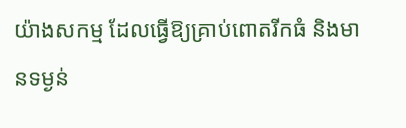យ៉ាងសកម្ម ដែលធ្វើឱ្យគ្រាប់ពោតរីកធំ និងមានទម្ងន់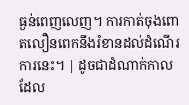ធ្ងន់ពេញលេញ។ ការកាត់ចុងពោតលឿនពេកនឹងរំខានដល់ដំណើរការនេះ។ | ដូចជាដំណាក់កាលដែល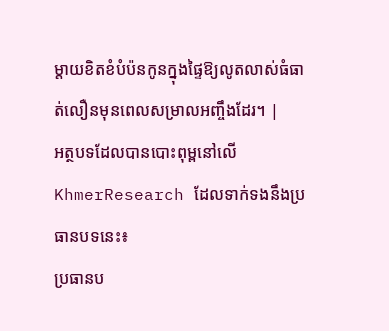ម្តាយខិតខំបំប៉នកូនក្នុងផ្ទៃឱ្យលូតលាស់ធំធាត់លឿនមុនពេលសម្រាលអញ្ចឹងដែរ។ |
អត្ថបទដែលបានបោះពុម្ពនៅលើ KhmerResearch ដែលទាក់ទងនឹងប្រធានបទនេះ៖
ប្រធានប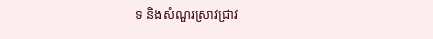ទ និងសំណួរស្រាវជ្រាវ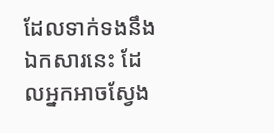ដែលទាក់ទងនឹងឯកសារនេះ ដែលអ្នកអាចស្វែង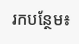រកបន្ថែម៖